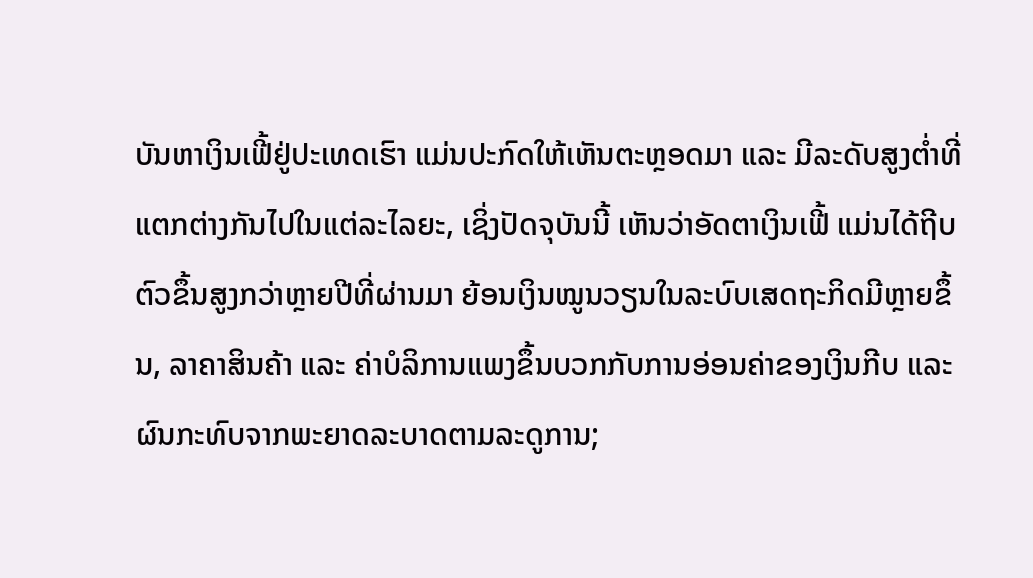ບັນຫາເງິນເຟີ້ຢູ່ປະເທດເຮົາ ແມ່ນປະກົດໃຫ້ເຫັນຕະຫຼອດມາ ແລະ ມີລະດັບສູງຕ່ຳທີ່ແຕກຕ່າງກັນໄປໃນແຕ່ລະໄລຍະ, ເຊິ່ງປັດຈຸບັນນີ້ ເຫັນວ່າອັດຕາເງິນເຟີ້ ແມ່ນໄດ້ຖີບຕົວຂຶ້ນສູງກວ່າຫຼາຍປີທີ່ຜ່ານມາ ຍ້ອນເງິນໝູນວຽນໃນລະບົບເສດຖະກິດມີຫຼາຍຂຶ້ນ, ລາຄາສິນຄ້າ ແລະ ຄ່າບໍລິການແພງຂຶ້ນບວກກັບການອ່ອນຄ່າຂອງເງິນກີບ ແລະ ຜົນກະທົບຈາກພະຍາດລະບາດຕາມລະດູການ;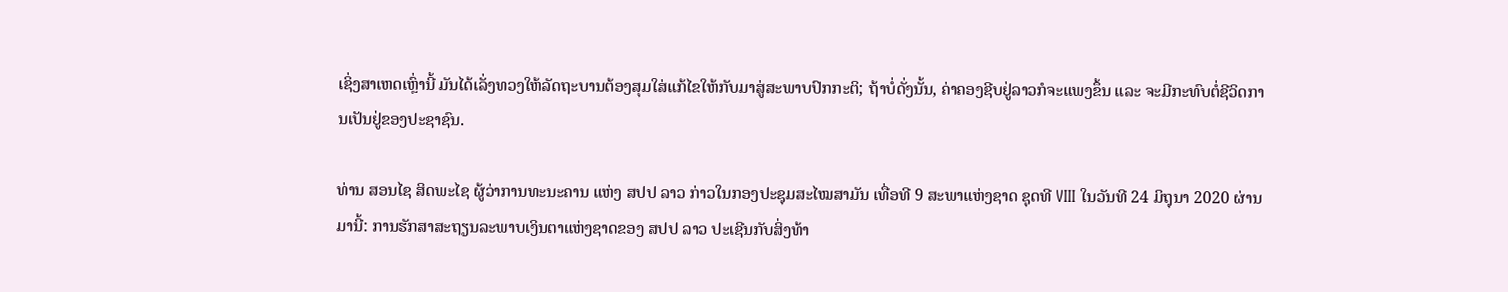ເຊິ່ງສາເຫດເຫຼົ່ານີ້ ມັນໄດ້ເລັ່ງທວງໃຫ້ລັດຖະບານຕ້ອງສຸມໃສ່ແກ້ໄຂໃຫ້ກັບມາສູ່ສະພາບປົກກະຕິ; ຖ້າບໍ່ດັ່ງນັ້ນ, ຄ່າຄອງຊີບຢູ່ລາວກໍຈະແພງຂຶ້ນ ແລະ ຈະມີກະທົບຕໍ່ຊີວິດການເປັນຢູ່ຂອງປະຊາຊົນ.

ທ່ານ ສອນໄຊ ສິດພະໄຊ ຜູ້ວ່າການທະນະຄານ ແຫ່ງ ສປປ ລາວ ກ່າວໃນກອງປະຊຸມສະໄໝສາມັນ ເທື່ອທີ 9 ສະພາແຫ່ງຊາດ ຊຸດທີ VIII ໃນວັນທີ 24 ມິຖຸນາ 2020 ຜ່ານມານີ້: ການຮັກສາສະຖຽນລະພາບເງິນຕາແຫ່ງຊາດຂອງ ສປປ ລາວ ປະເຊີນກັບສິ່ງທ້າ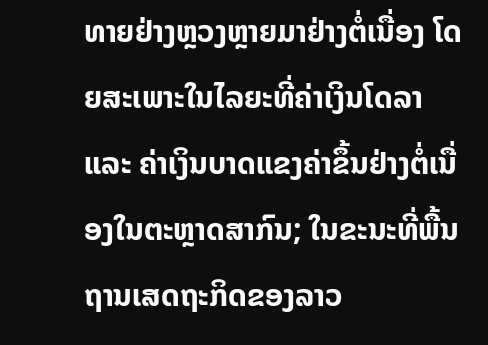ທາຍຢ່າງຫຼວງຫຼາຍມາຢ່າງຕໍ່ເນື່ອງ ໂດຍສະເພາະໃນໄລຍະທີ່ຄ່າເງິນໂດລາ ແລະ ຄ່າເງິນບາດແຂງຄ່າຂຶ້ນຢ່າງຕໍ່ເນື່ອງໃນຕະຫຼາດສາກົນ; ໃນຂະນະທີ່ພື້ນຖານເສດຖະກິດຂອງລາວ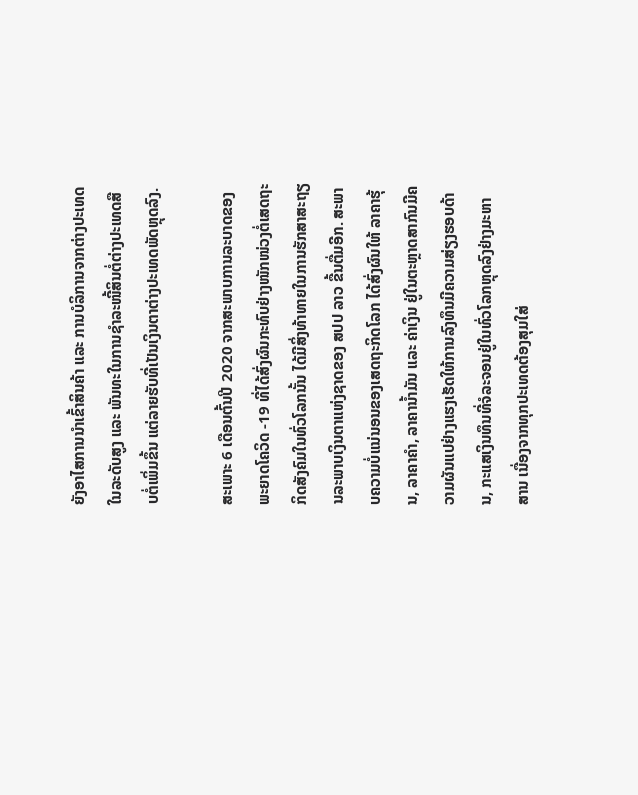ຍັງອາໄສການນຳເຂົ້າສິນຄ້າ ແລະ ການບໍລິການຈາກຕ່າງປະເທດໃນລະດັບສູງ ແລະ ພັນທະໃນການຊຳລະໜີ້ສິນຕໍ່ຕ່າງປະເທດສືບຕໍ່ເພິ່ມຂຶ້ນ ແຕ່ລາຍຮັບທີ່ເປັນເງິນຕາຕ່າງປະເທດພັດຫຼຸດລົງ.

ສະເພາະ 6 ເດືອນຕົ້ນປີ 2020 ຈາກສະພາບການລະບາດຂອງພະຍາດໂຄວິດ -19 ທີ່ໄດ້ສົ່ງຜົນກະທົບຢ່າງໜັກໜ່ວງຕໍ່ເສດຖະກິດສັງຄົມໃນທົ່ວໂລກນັ້ນ ໄດ້ມີສິ່ງທ້າທາຍໃນການຮັກສາສະຖຽນລະພາບເງິນຕາແຫ່ງຊາດຂອງ ສປປ ລາວ ຂື້ນຕື່ມອີກ. ສະພາບຄວາມບໍ່ແນ່ນອນຂອງເສດຖະກິດໂລກ ໄດ້ສົ່ງຜົນໃຫ້ ລາຄາຮຸ້ນ, ລາຄາຄຳ, ລາຄານ້ຳມັນ ແລະ ຄ່າເງິນ ຢູ່ໃນຕະຫຼາດສາກົນມີຄວາມຜັນແປຢ່າງແຮງເຮັດໃຫ້ການລົງທຶນມີຄວາມສ່ຽງຮອບດ້ານ, ກະແສເງິນທຶນທີ່ຈໍລະຈອນຢູ່ໃນທົ່ວໂລກຫຼຸດລົງຢ່າງມະຫາສານ ເນື່ອງຈາກທຸກປະເທດຕ້ອງສຸມໃສ່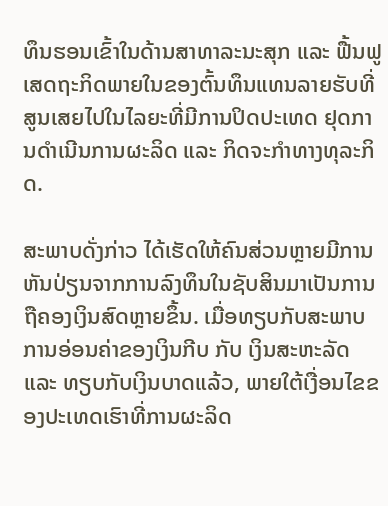ທຶນຮອນເຂົ້າໃນດ້ານສາທາລະນະສຸກ ແລະ ຟື້ນຟູເສດຖະກິດພາຍໃນຂອງຕົ້ນທຶນແທນລາຍຮັບທີ່ສູນເສຍໄປໃນໄລຍະທີ່ມີການປິດປະເທດ ຢຸດການດຳເນີນການຜະລິດ ແລະ ກິດຈະກຳທາງທຸລະກິດ.

ສະພາບດັ່ງກ່າວ ໄດ້ເຮັດໃຫ້ຄົນສ່ວນຫຼາຍມີການຫັນປ່ຽນຈາກການລົງທຶນໃນຊັບສິນມາເປັນການຖືຄອງເງິນສົດຫຼາຍຂຶ້ນ. ເມື່ອທຽບກັບສະພາບການອ່ອນຄ່າຂອງເງິນກີບ ກັບ ເງິນສະຫະລັດ ແລະ ທຽບກັບເງິນບາດແລ້ວ, ພາຍໃຕ້ເງື່ອນໄຂຂອງປະເທດເຮົາທີ່ການຜະລິດ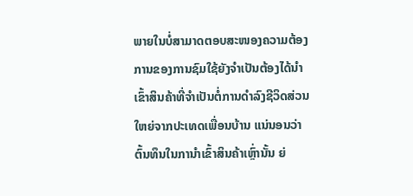ພາຍໃນບໍ່ສາມາດຕອບສະໜອງຄວາມຕ້ອງການຂອງການຊົມໃຊ້ຍັງຈຳເປັນຕ້ອງໄດ້ນຳເຂົ້າສິນຄ້າທີ່ຈຳເປັນຕໍ່ການດຳລົງຊີວິດສ່ວນໃຫຍ່ຈາກປະເທດເພື່ອນບ້ານ ແນ່ນອນວ່າຕົ້ນທຶນໃນການຳເຂົ້າສິນຄ້າເຫຼົ່ານັ້ນ ຍ່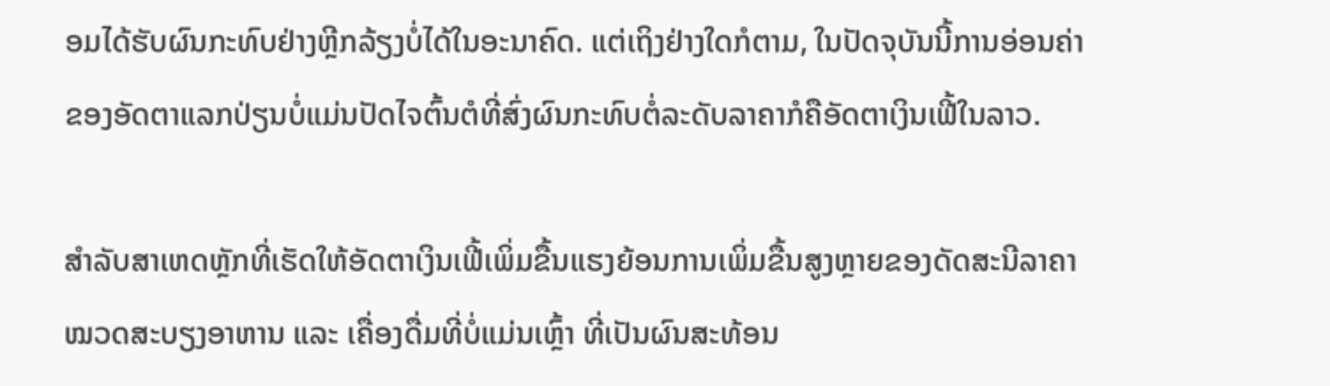ອມໄດ້ຮັບຜົນກະທົບຢ່າງຫຼີກລ້ຽງບໍ່ໄດ້ໃນອະນາຄົດ. ແຕ່ເຖິງຢ່າງໃດກໍຕາມ, ໃນປັດຈຸບັນນີ້ການອ່ອນຄ່າຂອງອັດຕາແລກປ່ຽນບໍ່ແມ່ນປັດໄຈຕົ້ນຕໍທີ່ສົ່ງຜົນກະທົບຕໍ່ລະດັບລາຄາກໍຄືອັດຕາເງິນເຟີ້ໃນລາວ.

ສຳລັບສາເຫດຫຼັກທີ່ເຮັດໃຫ້ອັດຕາເງິນເຟີ້ເພິ່ມຂື້ນແຮງຍ້ອນການເພິ່ມຂື້ນສູງຫຼາຍຂອງດັດສະນີລາຄາໝວດສະບຽງອາຫານ ແລະ ເຄື່ອງດື່ມທີ່ບໍ່ແມ່ນເຫຼົ້າ ທີ່ເປັນຜົນສະທ້ອນ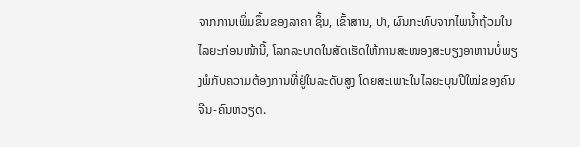ຈາກການເພິ່ມຂຶ້ນຂອງລາຄາ ຊິ້ນ, ເຂົ້າສານ, ປາ, ຜົນກະທົບຈາກໄພນ້ຳຖ້ວມໃນໄລຍະກ່ອນໜ້ານີ້, ໂລກລະບາດໃນສັດເຮັດໃຫ້ການສະໜອງສະບຽງອາຫານບໍ່ພຽງພໍກັບຄວາມຕ້ອງການທີ່ຢູ່ໃນລະດັບສູງ ໂດຍສະເພາະໃນໄລຍະບຸນປີໃໝ່ຂອງຄົນຈີນ-ຄົນຫວຽດ.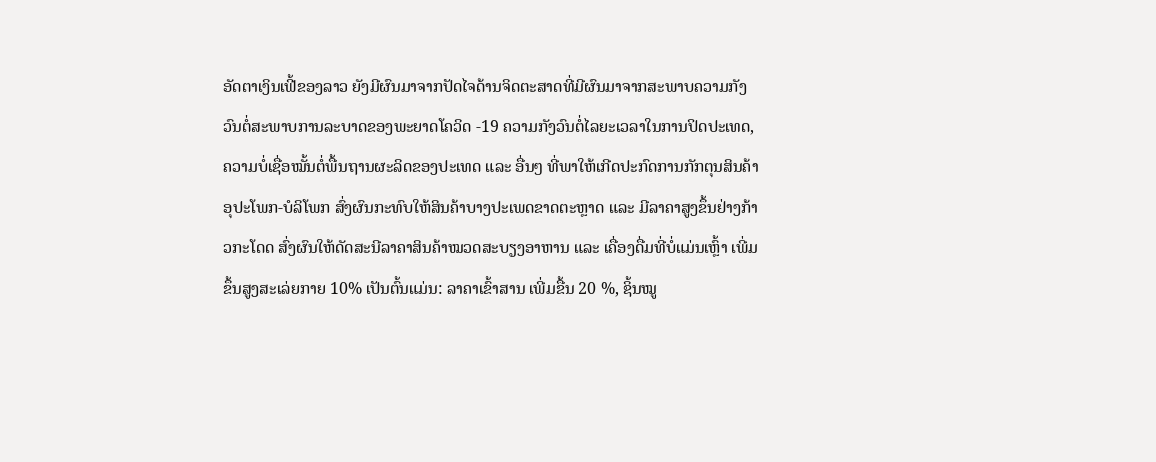ອັດຕາເງິນເຟີ້ຂອງລາວ ຍັງມີຜົນມາຈາກປັດໄຈດ້ານຈິດຕະສາດທີ່ມີຜົນມາຈາກສະພາບຄວາມກັງວົນຕໍ່ສະພາບການລະບາດຂອງພະຍາດໂຄວິດ -19 ຄວາມກັງວົນຕໍ່ໄລຍະເວລາໃນການປິດປະເທດ, ຄວາມບໍ່ເຊື່ອໝັ້ນຕໍ່ພື້ນຖານຜະລິດຂອງປະເທດ ແລະ ອື່ນໆ ທີ່ພາໃຫ້ເກີດປະກົດການກັກຕຸນສິນຄ້າອຸປະໂພກ-ບໍລິໂພກ ສົ່ງຜົນກະທົບໃຫ້ສິນຄ້າບາງປະເພດຂາດຕະຫຼາດ ແລະ ມີລາຄາສູງຂຶ້ນຢ່າງກ້າວກະໂດດ ສົ່ງຜົນໃຫ້ດັດສະນີລາຄາສິນຄ້າໝວດສະບຽງອາຫານ ແລະ ເຄື່ອງດື່ມທີ່ບໍ່ແມ່ນເຫຼົ້າ ເພີ່ມຂຶ້ນສູງສະເລ່ຍກາຍ 10% ເປັນຕົ້ນແມ່ນ: ລາຄາເຂົ້າສານ ເພີ່ມຂື້ນ 20 %, ຊິ້ນໝູ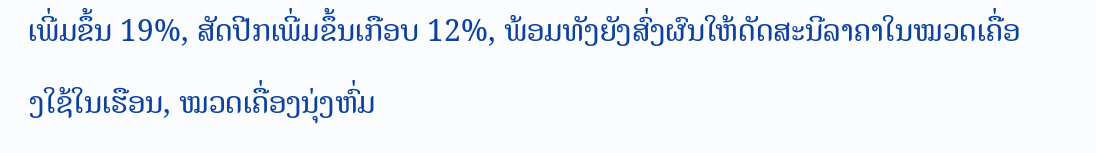ເພີ່ມຂຶ້ນ 19%, ສັດປີກເພີ່ມຂຶ້ນເກືອບ 12%, ພ້ອມທັງຍັງສົ່ງຜົນໃຫ້ດັດສະນີລາຄາໃນໝວດເຄື່ອງໃຊ້ໃນເຮືອນ, ໝວດເຄື່ອງນຸ່ງຫົ່ມ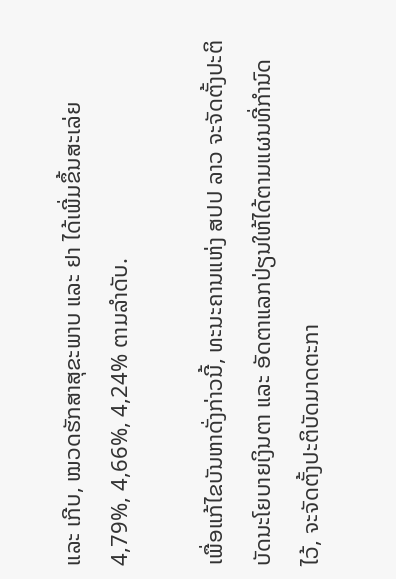ແລະ ເກີບ, ໝວດຮັກສາສຸຂະພາບ ແລະ ຢາ ໄດ້ເພີ່ມຂຶ້ນສະເລ່ຍ 4,79%, 4,66%, 4,24% ຕາມລຳດັບ.

ເພື່ອແກ້ໄຂບັນຫາດັ່ງກ່າວນີ້, ທະນະຄານແຫ່ງ ສປປ ລາວ ຈະຈັດຕັ້ງປະຕິບັດນະໂຍບາຍເງິນຕາ ແລະ ອັດຕາແລກປ່ຽນໃຫ້ໄດ້ຕາມແຜນທີ່ກຳນົດໄວ້, ຈະຈັດຕັ້ງປະຕິບັດມາດຕະກາ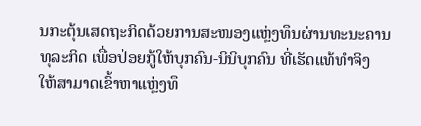ນກະຕຸ້ນເສດຖະກິດດ້ວຍການສະໜອງແຫຼ່ງທຶນຜ່ານທະນະຄານທຸລະກິດ ເພື່ອປ່ອຍກູ້ໃຫ້ບຸກຄົນ-ນິນິບຸກຄົນ ທີ່ເຮັດແທ້ທຳຈິງ ໃຫ້ສາມາດເຂົ້າຫາແຫຼ່ງທຶ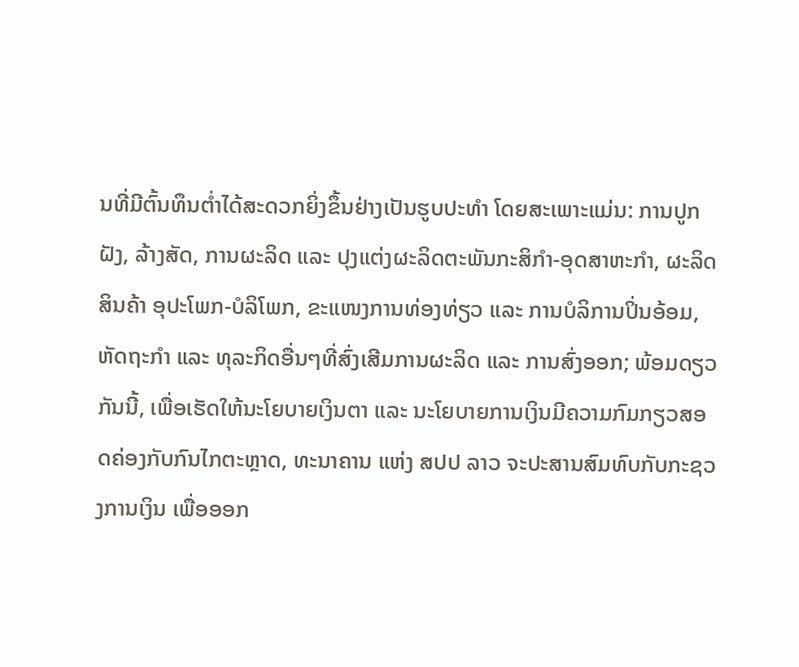ນທີ່ມີຕົ້ນທຶນຕ່ຳໄດ້ສະດວກຍິ່ງຂຶ້ນຢ່າງເປັນຮູບປະທຳ ໂດຍສະເພາະແມ່ນ: ການປູກຝັງ, ລ້າງສັດ, ການຜະລິດ ແລະ ປຸງແຕ່ງຜະລິດຕະພັນກະສິກຳ-ອຸດສາຫະກຳ, ຜະລິດສິນຄ້າ ອຸປະໂພກ-ບໍລິໂພກ, ຂະແໜງການທ່ອງທ່ຽວ ແລະ ການບໍລິການປິ່ນອ້ອມ, ຫັດຖະກຳ ແລະ ທຸລະກິດອື່ນໆທີ່ສົ່ງເສີມການຜະລິດ ແລະ ການສົ່ງອອກ; ພ້ອມດຽວກັນນີ້, ເພື່ອເຮັດໃຫ້ນະໂຍບາຍເງິນຕາ ແລະ ນະໂຍບາຍການເງິນມີຄວາມກົມກຽວສອດຄ່ອງກັບກົນໄກຕະຫຼາດ, ທະນາຄານ ແຫ່ງ ສປປ ລາວ ຈະປະສານສົມທົບກັບກະຊວງການເງິນ ເພື່ອອອກ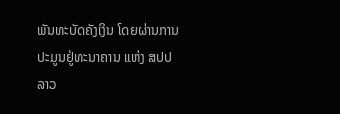ພັນທະບັດຄັງເງິນ ໂດຍຜ່ານການປະມູນຢູ່ທະນາຄານ ແຫ່ງ ສປປ ລາວ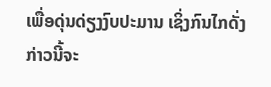ເພື່ອດຸ່ນດ່ຽງງົບປະມານ ເຊິ່ງກົນໄກດັ່ງກ່າວນີ້ຈະ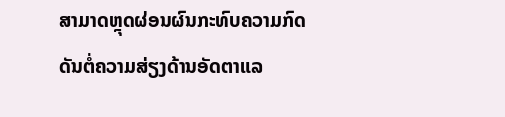ສາມາດຫຼຸດຜ່ອນຜົນກະທົບຄວາມກົດດັນຕໍ່ຄວາມສ່ຽງດ້ານອັດຕາແລ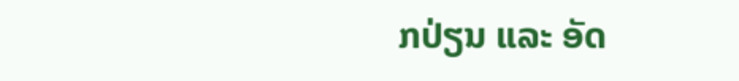ກປ່ຽນ ແລະ ອັດ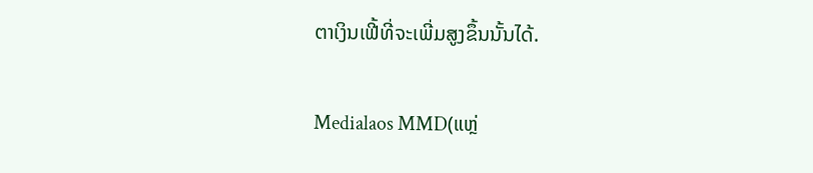ຕາເງິນເຟີ້ທີ່ຈະເພີ່ມສູງຂຶ້ນນັ້ນໄດ້.

Medialaos MMD(ແຫຼ່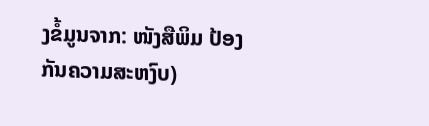ງຂໍ້ມູນຈາກ: ໜັງສືພິມ ປ້ອງກັນຄວາມສະຫງົບ)